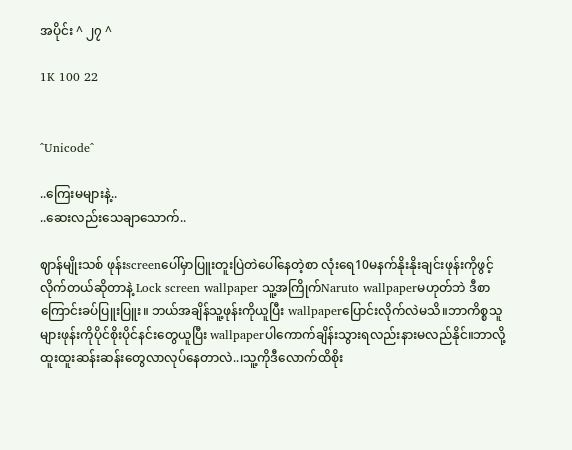အပိုင်း ^ ၂၇ ^

1K 100 22


^Unicode^

..ကြေးမများနဲ့..
..ဆေးလည်းသေချာသောက်..

ဈာန်မျိုးသစ် ဖုန်းscreenပေါ်မှာပြူးတူးပြဲတဲပေါ်နေတဲ့စာ လုံးရေ10မနက်နိုးနိုးချင်းဖုန်းကိုဖွင့်လိုက်တယ်ဆိုတာနဲ့ Lock screen wallpaper သူ့အကြိုက်Naruto wallpaperမဟုတ်ဘဲ ဒီစာကြောင်းခပ်ပြူးပြူး။ ဘယ်အချိန်သူ့ဖုန်းကိုယူပြီး wallpaperပြောင်းလိုက်လဲမသိ။ဘာကိစ္စသူများဖုန်းကိုပိုင်စိုးပိုင်နင်းတွေယူပြီး wallpaperပါကောက်ချိန်းသွားရလည်းနားမလည်နိုင်။ဘာလို့ထူးထူးဆန်းဆန်းတွေလာလုပ်နေတာလဲ..၊သူ့ကိုဒီလောက်ထိစိုး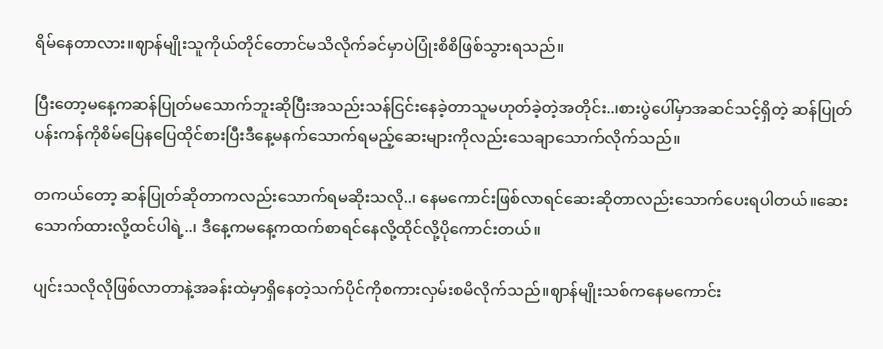ရိမ်နေတာလား။ဈာန်မျိုးသူကိုယ်တိုင်တောင်မသိလိုက်ခင်မှာပဲပြုံးစိစိဖြစ်သွားရသည်။

ပြီးတော့မနေ့ကဆန်ပြုတ်မသောက်ဘူးဆိုပြီးအသည်းသန်ငြင်းနေခဲ့တာသူမဟုတ်ခဲ့တဲ့အတိုင်း..၊စားပွဲပေါ်မှာအဆင်သင့်ရှိတဲ့ ဆန်ပြုတ်ပန်းကန်ကိုစိမ်ပြေနပြေထိုင်စားပြီးဒီနေ့မနက်သောက်ရမည့်ဆေးများကိုလည်းသေချာသောက်လိုက်သည်။

တကယ်တော့ ဆန်ပြုတ်ဆိုတာကလည်းသောက်ရမဆိုးသလို..၊ နေမကောင်းဖြစ်လာရင်ဆေးဆိုတာလည်းသောက်ပေးရပါတယ်။ဆေးသောက်ထားလို့ထင်ပါရဲ့..၊ ဒီနေ့ကမ‌နေ့ကထက်စာရင်နေလို့ထိုင်လို့ပိုကောင်းတယ်။

ပျင်းသလိုလိုဖြစ်လာတာနဲ့အခန်းထဲမှာရှိနေတဲ့သက်ပိုင်ကိုစကားလှမ်းစမိလိုက်သည်။ဈာန်မျိုးသစ်က‌နေမကောင်း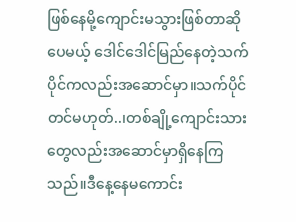ဖြစ်နေမို့ကျောင်းမသွားဖြစ်တာဆိုပေမယ့် ဒေါင်ဒေါင်မြည်နေတဲ့သက်ပိုင်ကလည်းအဆောင်မှာ။သက်ပိုင်တင်မဟုတ်..၊တစ်ချို့ကျောင်းသားတွေလည်းအဆောင်မှာရှိနေကြသည်။ဒီနေ့နေမကောင်း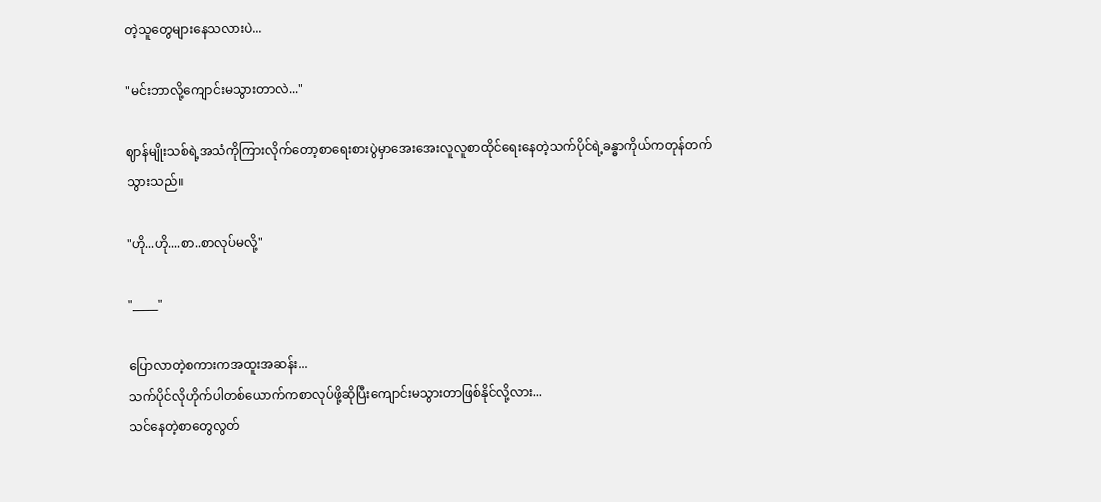တဲ့သူတွေများနေသလားပဲ...

"မင်းဘာလို့ကျောင်းမသွားတာလဲ..."

ဈာန်မျိုးသစ်ရဲ့အသံကိုကြားလိုက်‌တော့စာရေးစားပွဲမှာအေးအေးလူလူစာထိုင်ရေးနေတဲ့သက်ပိုင်ရဲ့ခန္ဓာကိုယ်ကတုန်တက်သွားသည်။

"ဟို...ဟို....စာ..စာလုပ်မလို့"

"_____"

ပြောလာတဲ့စကားကအထူးအဆန်း...
သက်ပိုင်လိုဟိုက်ပါတစ်ယောက်ကစာလုပ်ဖို့ဆိုပြီးကျောင်းမသွားတာဖြစ်နိုင်လို့လား...
သင်နေတဲ့စာတွေလွတ်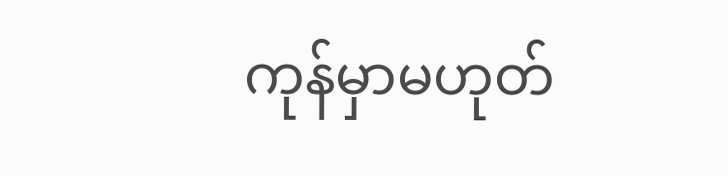ကုန်မှာမဟုတ်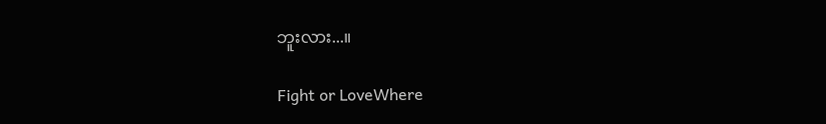ဘူးလား...။

Fight or LoveWhere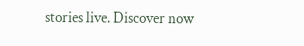stories live. Discover now